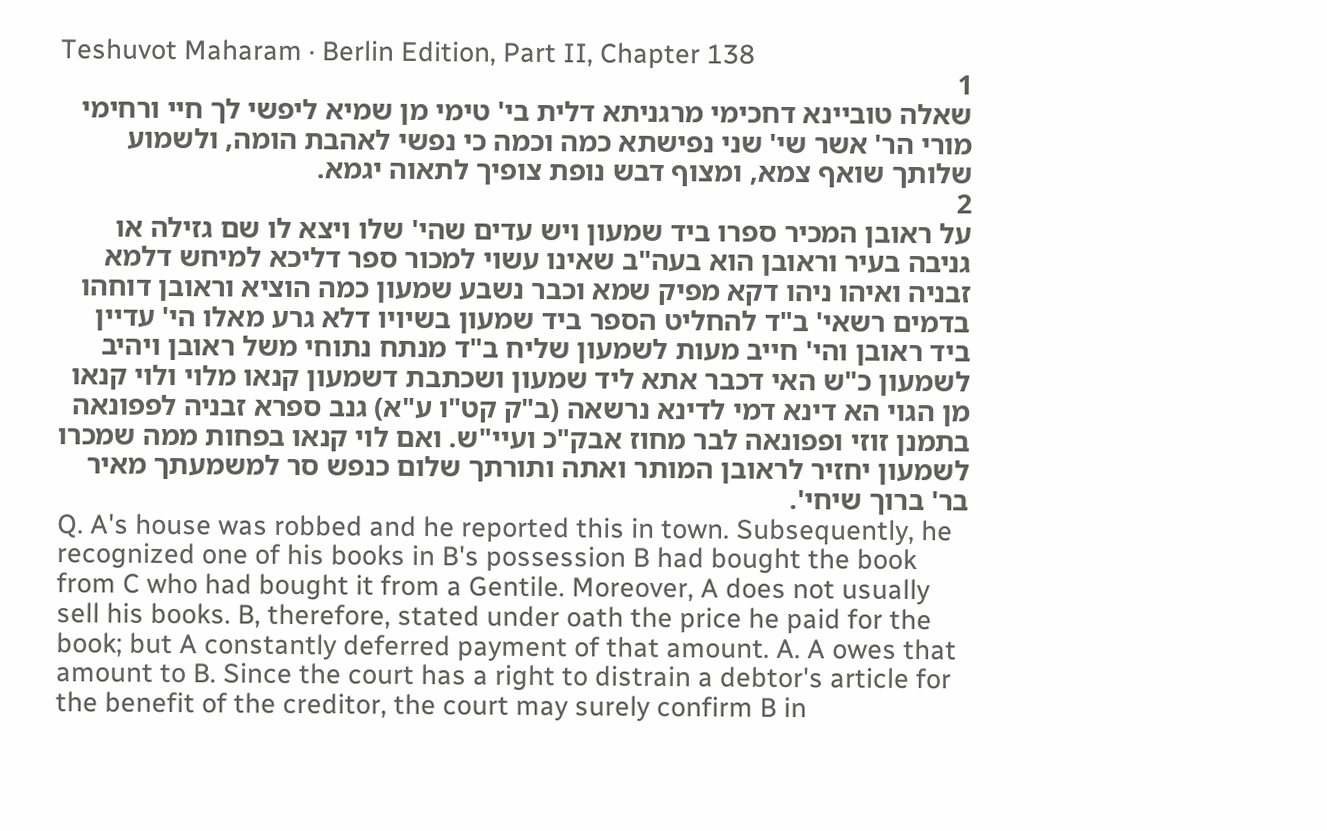Teshuvot Maharam · Berlin Edition, Part II, Chapter 138
1
שאלה טוביינא דחכימי מרגניתא דלית בי' טימי מן שמיא ליפשי לך חיי ורחימי מורי הר' אשר שי' שני נפישתא כמה וכמה כי נפשי לאהבת הומה, ולשמוע שלותך שואף צמא, ומצוף דבש נופת צופיך לתאוה יגמא.
2
על ראובן המכיר ספרו ביד שמעון ויש עדים שהי' שלו ויצא לו שם גזילה או גניבה בעיר וראובן הוא בעה"ב שאינו עשוי למכור ספר דליכא למיחש דלמא זבניה ואיהו ניהו דקא מפיק שמא וכבר נשבע שמעון כמה הוציא וראובן דוחהו בדמים רשאי' ב"ד להחליט הספר ביד שמעון בשיויו דלא גרע מאלו הי' עדיין ביד ראובן והי' חייב מעות לשמעון שליח ב"ד מנתח נתוחי משל ראובן ויהיב לשמעון כ"ש האי דכבר אתא ליד שמעון ושכתבת דשמעון קנאו מלוי ולוי קנאו מן הגוי הא דינא דמי לדינא נרשאה (ב"ק קט"ו ע"א) גנב ספרא זבניה לפפונאה בתמנן זוזי ופפונאה לבר מחוז אבק"כ ועיי"ש. ואם לוי קנאו בפחות ממה שמכרו לשמעון יחזיר לראובן המותר ואתה ותורתך שלום כנפש סר למשמעתך מאיר בר' ברוך שיחי'.
Q. A's house was robbed and he reported this in town. Subsequently, he recognized one of his books in B's possession B had bought the book from C who had bought it from a Gentile. Moreover, A does not usually sell his books. B, therefore, stated under oath the price he paid for the book; but A constantly deferred payment of that amount. A. A owes that amount to B. Since the court has a right to distrain a debtor's article for the benefit of the creditor, the court may surely confirm B in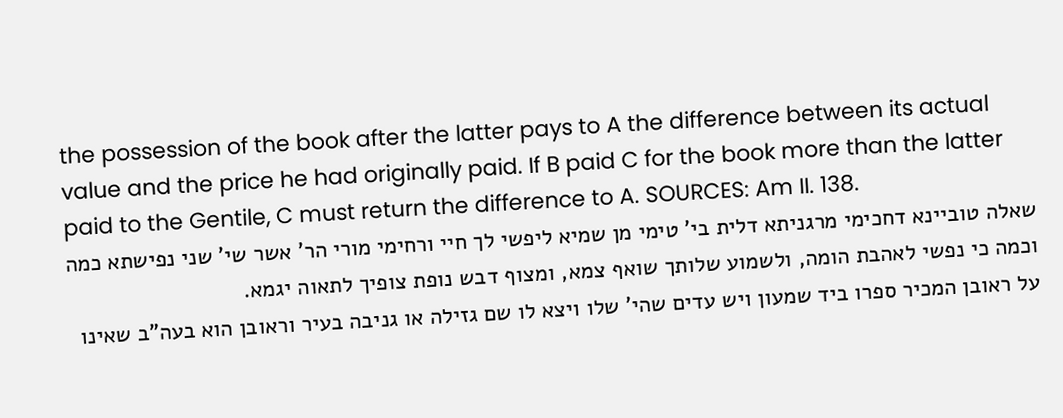the possession of the book after the latter pays to A the difference between its actual value and the price he had originally paid. If B paid C for the book more than the latter paid to the Gentile, C must return the difference to A. SOURCES: Am II. 138.
שאלה טוביינא דחכימי מרגניתא דלית בי' טימי מן שמיא ליפשי לך חיי ורחימי מורי הר' אשר שי' שני נפישתא כמה וכמה כי נפשי לאהבת הומה, ולשמוע שלותך שואף צמא, ומצוף דבש נופת צופיך לתאוה יגמא.
על ראובן המכיר ספרו ביד שמעון ויש עדים שהי' שלו ויצא לו שם גזילה או גניבה בעיר וראובן הוא בעה"ב שאינו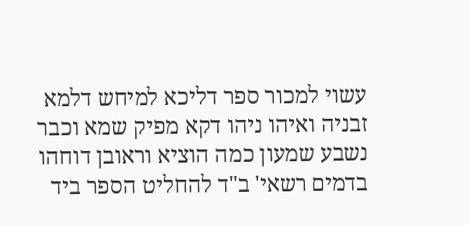עשוי למכור ספר דליכא למיחש דלמא זבניה ואיהו ניהו דקא מפיק שמא וכבר נשבע שמעון כמה הוציא וראובן דוחהו בדמים רשאי' ב"ד להחליט הספר ביד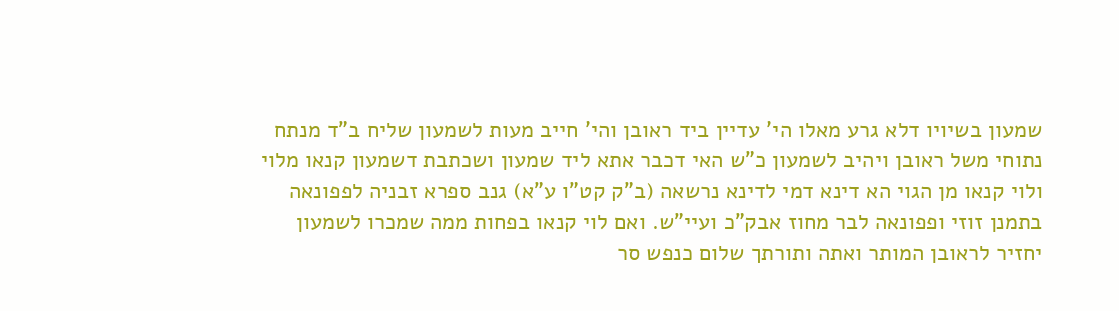שמעון בשיויו דלא גרע מאלו הי' עדיין ביד ראובן והי' חייב מעות לשמעון שליח ב"ד מנתח נתוחי משל ראובן ויהיב לשמעון כ"ש האי דכבר אתא ליד שמעון ושכתבת דשמעון קנאו מלוי ולוי קנאו מן הגוי הא דינא דמי לדינא נרשאה (ב"ק קט"ו ע"א) גנב ספרא זבניה לפפונאה בתמנן זוזי ופפונאה לבר מחוז אבק"כ ועיי"ש. ואם לוי קנאו בפחות ממה שמכרו לשמעון יחזיר לראובן המותר ואתה ותורתך שלום כנפש סר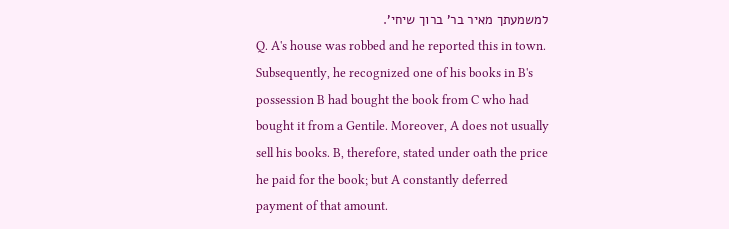למשמעתך מאיר בר' ברוך שיחי'.
Q. A's house was robbed and he reported this in town. Subsequently, he recognized one of his books in B's possession B had bought the book from C who had bought it from a Gentile. Moreover, A does not usually sell his books. B, therefore, stated under oath the price he paid for the book; but A constantly deferred payment of that amount.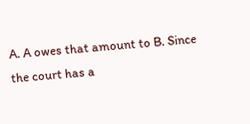A. A owes that amount to B. Since the court has a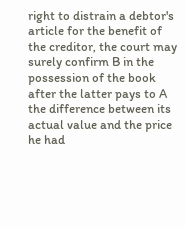right to distrain a debtor's article for the benefit of the creditor, the court may surely confirm B in the possession of the book after the latter pays to A the difference between its actual value and the price he had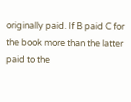originally paid. If B paid C for the book more than the latter paid to the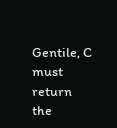Gentile, C must return the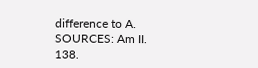difference to A.
SOURCES: Am II. 138.